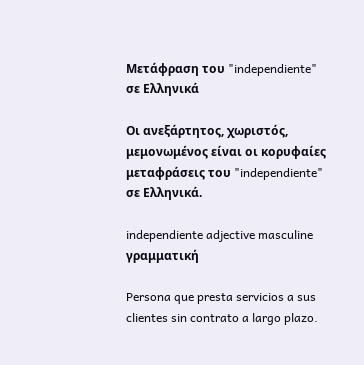Μετάφραση του "independiente" σε Ελληνικά

Οι ανεξάρτητος, χωριστός, μεμονωμένος είναι οι κορυφαίες μεταφράσεις του "independiente" σε Ελληνικά.

independiente adjective masculine γραμματική

Persona que presta servicios a sus clientes sin contrato a largo plazo.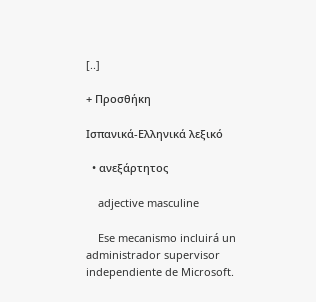[..]

+ Προσθήκη

Ισπανικά-Ελληνικά λεξικό

  • ανεξάρτητος

    adjective masculine

    Ese mecanismo incluirá un administrador supervisor independiente de Microsoft.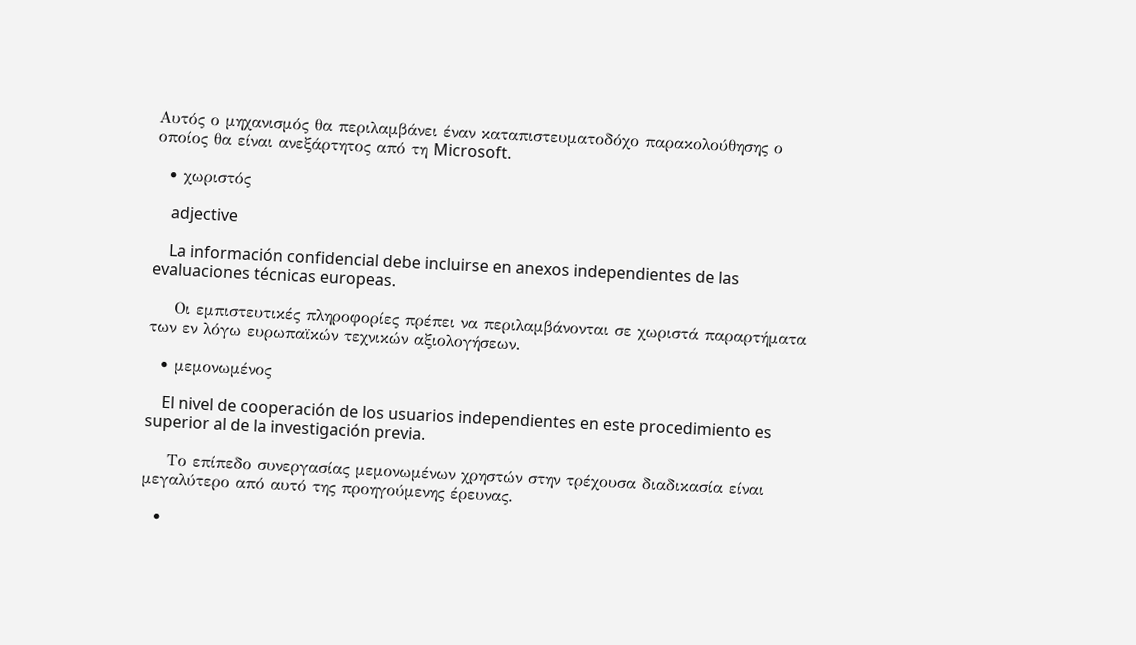Αυτός ο μηχανισμός θα περιλαμβάνει έναν καταπιστευματοδόχο παρακολούθησης ο οποίος θα είναι ανεξάρτητος από τη Microsoft.

  • χωριστός

    adjective

    La información confidencial debe incluirse en anexos independientes de las evaluaciones técnicas europeas.

    Οι εμπιστευτικές πληροφορίες πρέπει να περιλαμβάνονται σε χωριστά παραρτήματα των εν λόγω ευρωπαϊκών τεχνικών αξιολογήσεων.

  • μεμονωμένος

    El nivel de cooperación de los usuarios independientes en este procedimiento es superior al de la investigación previa.

    Το επίπεδο συνεργασίας μεμονωμένων χρηστών στην τρέχουσα διαδικασία είναι μεγαλύτερο από αυτό της προηγούμενης έρευνας.

  •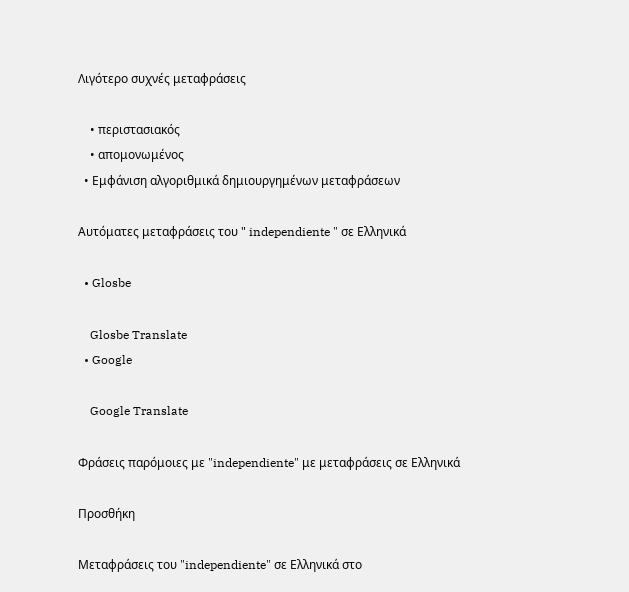Λιγότερο συχνές μεταφράσεις

    • περιστασιακός
    • απομονωμένος
  • Εμφάνιση αλγοριθμικά δημιουργημένων μεταφράσεων

Αυτόματες μεταφράσεις του " independiente " σε Ελληνικά

  • Glosbe

    Glosbe Translate
  • Google

    Google Translate

Φράσεις παρόμοιες με "independiente" με μεταφράσεις σε Ελληνικά

Προσθήκη

Μεταφράσεις του "independiente" σε Ελληνικά στο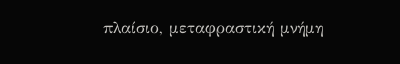πλαίσιο, μεταφραστική μνήμη